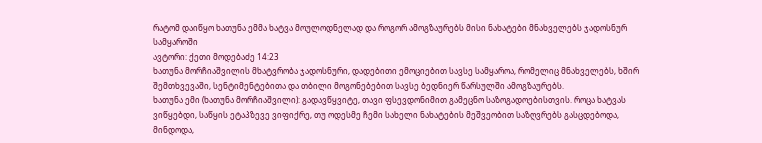რატომ დაიწყო ხათუნა ემმა ხატვა მოულოდნელად და როგორ ამოგზაურებს მისი ნახატები მნახველებს ჯადოსნურ სამყაროში
ავტორი: ქეთი მოდებაძე 14:23
ხათუნა მორჩიაშვილის მხატვრობა ჯადოსნური, დადებითი ემოციებით სავსე სამყაროა, რომელიც მნახველებს, ხშირ შემთხვევაში, სენტიმენტებითა და თბილი მოგონებებით სავსე ბედნიერ წარსულში ამოგზაურებს.
ხათუნა ემი (ხათუნა მორჩიაშვილი): გადავწყვიტე, თავი ფსევდონიმით გამეცნო საზოგადოებისთვის. როცა ხატვას ვიწყებდი, საწყის ეტაპზევე ვიფიქრე, თუ ოდესმე ჩემი სახელი ნახატების მეშვეობით საზღვრებს გასცდებოდა, მინდოდა,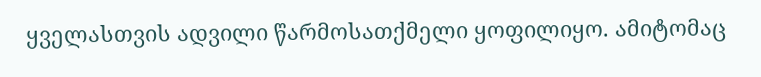ყველასთვის ადვილი წარმოსათქმელი ყოფილიყო. ამიტომაც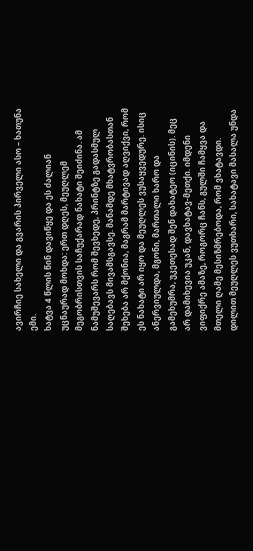ავირჩიე სახელი და გვარის პირველი ასო – ხათუნა ემი.
ხატვა 4 წლის წინ დავიწყე და ეს ძალიან უცნაურად მოხდა: ერთ დღეს, მეუღლემ მეგობრისთვის საჩუქარად ნახატი შეიძინა. ამ ნამუშევარს რომ შევხედე, პრინტზე გადასმულ საღებავს მივამსგავსე. მანამდე მხატვრობასთან შეხება არ მქონია, მაგრამ მარტივად აღვიქვი, რომ ეს ნახატი არ იყო და მეუღლეს ვუსაყვედურე. ისიც ანერვიულდა, მგონი, მართალი ხარო და გამეხუმრა, უკეთესად შენ დახატეო (იცინის). მეც არ დამიხევია უკან, დავხატავ-მეთქი. იმდენი ვიფიქრე ამაზე, როგორც ჩანს, გულში ჩამყვა და მთელი ღამე მესიზმრებოდა, რომ ვხატავდი. დილით მეუღლეს ვუთხარი, სახატავი მასალა უნდა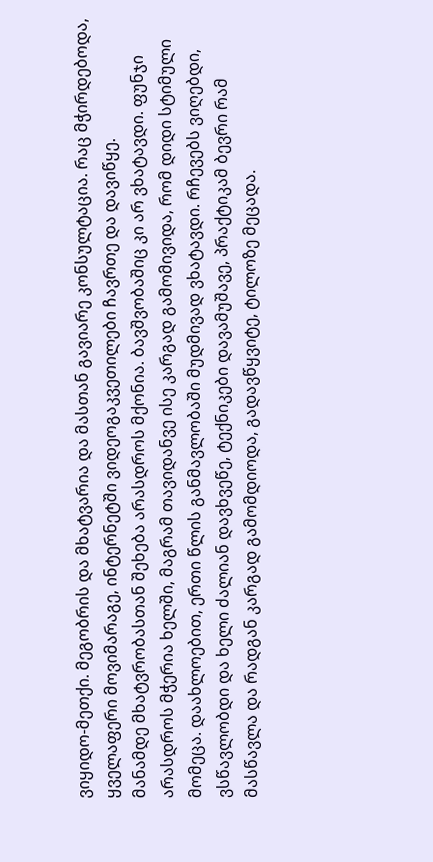ვიყიდო-მეთქი. მეგობრის და მხატვარია და მასთან გავიარე კონსულტაცია. რაც მჭირდებოდა, ყველაფერი მოვიმარაგე, ინტერნეტში ვიდეოგაკვეთილები ჩავრთე და დავიწყე.
მანამდე მხატვრობასთან შეხება არასდროს მქონია. ბავშვობაშიც კი არ ვხატავდი. ფუნჯი არასდროს მჭერია ხელში, მაგრამ თავიდანვე ისე კარგად გამომივიდა, რომ დიდი სტიმული მომეცა. დაახლოებით, ერთი წლის განმავლობაში მუდმივად ვხატავდი. რჩევებს ვიღებდი, ვსწავლობდი და ხელი ძალიან დავხვეწე, ტექნიკები დავამუშავე, პრაქტიკამ ბევრი რამ მასწავლა და რადგან კარგად გამომდიოდა, გადავწყვიტე, ტილოზე მეცადა.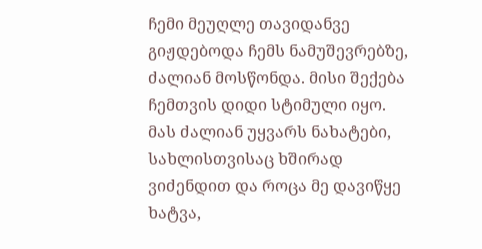ჩემი მეუღლე თავიდანვე გიჟდებოდა ჩემს ნამუშევრებზე, ძალიან მოსწონდა. მისი შექება ჩემთვის დიდი სტიმული იყო. მას ძალიან უყვარს ნახატები, სახლისთვისაც ხშირად ვიძენდით და როცა მე დავიწყე ხატვა,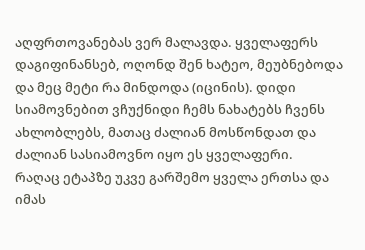აღფრთოვანებას ვერ მალავდა. ყველაფერს დაგიფინანსებ, ოღონდ შენ ხატეო, მეუბნებოდა და მეც მეტი რა მინდოდა (იცინის). დიდი სიამოვნებით ვჩუქნიდი ჩემს ნახატებს ჩვენს ახლობლებს, მათაც ძალიან მოსწონდათ და ძალიან სასიამოვნო იყო ეს ყველაფერი.
რაღაც ეტაპზე უკვე გარშემო ყველა ერთსა და იმას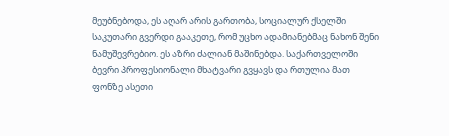მეუბნებოდა, ეს აღარ არის გართობა, სოციალურ ქსელში საკუთარი გვერდი გააკეთე, რომ უცხო ადამიანებმაც ნახონ შენი ნამუშევრებიო. ეს აზრი ძალიან მაშინებდა. საქართველოში ბევრი პროფესიონალი მხატვარი გვყავს და რთულია მათ ფონზე ასეთი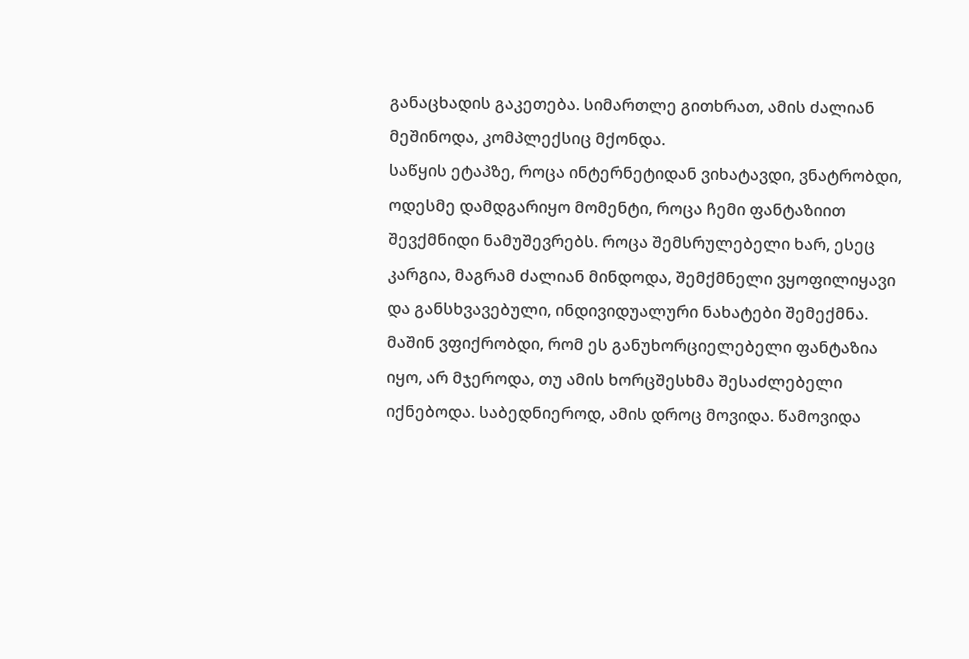განაცხადის გაკეთება. სიმართლე გითხრათ, ამის ძალიან მეშინოდა, კომპლექსიც მქონდა.
საწყის ეტაპზე, როცა ინტერნეტიდან ვიხატავდი, ვნატრობდი, ოდესმე დამდგარიყო მომენტი, როცა ჩემი ფანტაზიით შევქმნიდი ნამუშევრებს. როცა შემსრულებელი ხარ, ესეც კარგია, მაგრამ ძალიან მინდოდა, შემქმნელი ვყოფილიყავი და განსხვავებული, ინდივიდუალური ნახატები შემექმნა. მაშინ ვფიქრობდი, რომ ეს განუხორციელებელი ფანტაზია იყო, არ მჯეროდა, თუ ამის ხორცშესხმა შესაძლებელი იქნებოდა. საბედნიეროდ, ამის დროც მოვიდა. წამოვიდა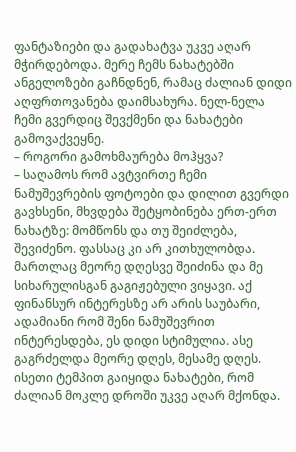ფანტაზიები და გადახატვა უკვე აღარ მჭირდებოდა. მერე ჩემს ნახატებში ანგელოზები გაჩნდნენ, რამაც ძალიან დიდი აღფრთოვანება დაიმსახურა. ნელ-ნელა ჩემი გვერდიც შევქმენი და ნახატები გამოვაქვეყნე.
– როგორი გამოხმაურება მოჰყვა?
– საღამოს რომ ავტვირთე ჩემი ნამუშევრების ფოტოები და დილით გვერდი გავხსენი, მხვდება შეტყობინება ერთ-ერთ ნახატზე: მომწონს და თუ შეიძლება, შევიძენო. ფასსაც კი არ კითხულობდა. მართლაც მეორე დღესვე შეიძინა და მე სიხარულისგან გაგიჟებული ვიყავი. აქ ფინანსურ ინტერესზე არ არის საუბარი, ადამიანი რომ შენი ნამუშევრით ინტერესდება, ეს დიდი სტიმულია. ასე გაგრძელდა მეორე დღეს, მესამე დღეს. ისეთი ტემპით გაიყიდა ნახატები, რომ ძალიან მოკლე დროში უკვე აღარ მქონდა.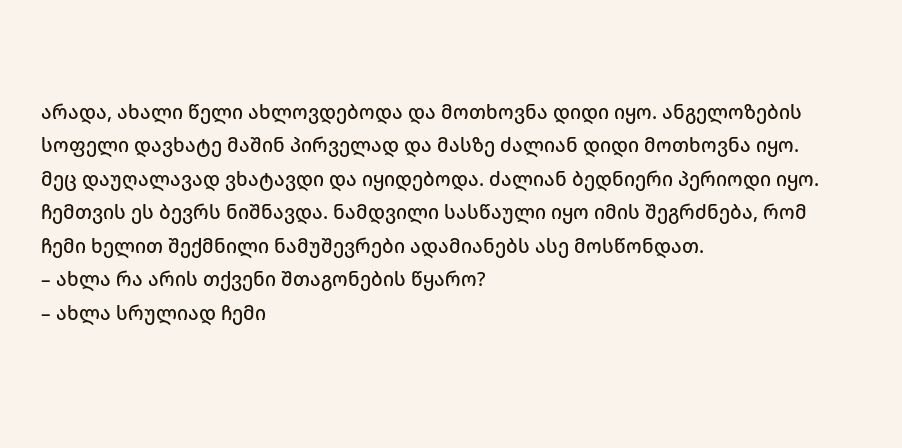არადა, ახალი წელი ახლოვდებოდა და მოთხოვნა დიდი იყო. ანგელოზების სოფელი დავხატე მაშინ პირველად და მასზე ძალიან დიდი მოთხოვნა იყო. მეც დაუღალავად ვხატავდი და იყიდებოდა. ძალიან ბედნიერი პერიოდი იყო. ჩემთვის ეს ბევრს ნიშნავდა. ნამდვილი სასწაული იყო იმის შეგრძნება, რომ ჩემი ხელით შექმნილი ნამუშევრები ადამიანებს ასე მოსწონდათ.
– ახლა რა არის თქვენი შთაგონების წყარო?
– ახლა სრულიად ჩემი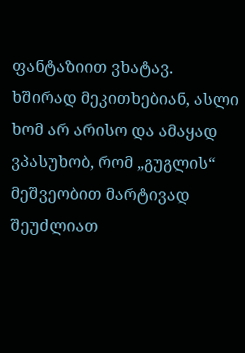ფანტაზიით ვხატავ. ხშირად მეკითხებიან, ასლი ხომ არ არისო და ამაყად ვპასუხობ, რომ „გუგლის“ მეშვეობით მარტივად შეუძლიათ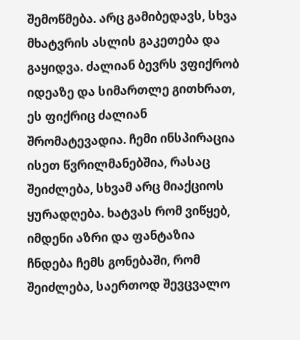შემოწმება. არც გამიბედავს, სხვა მხატვრის ასლის გაკეთება და გაყიდვა. ძალიან ბევრს ვფიქრობ იდეაზე და სიმართლე გითხრათ, ეს ფიქრიც ძალიან შრომატევადია. ჩემი ინსპირაცია ისეთ წვრილმანებშია, რასაც შეიძლება, სხვამ არც მიაქციოს ყურადღება. ხატვას რომ ვიწყებ, იმდენი აზრი და ფანტაზია ჩნდება ჩემს გონებაში, რომ შეიძლება, საერთოდ შევცვალო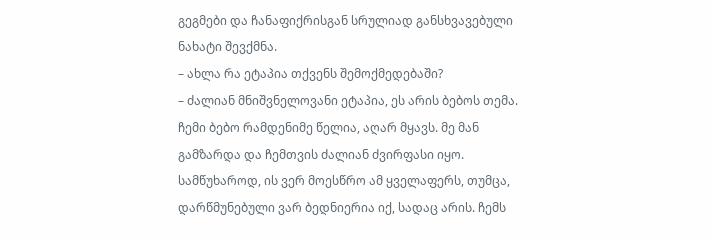გეგმები და ჩანაფიქრისგან სრულიად განსხვავებული ნახატი შევქმნა.
– ახლა რა ეტაპია თქვენს შემოქმედებაში?
– ძალიან მნიშვნელოვანი ეტაპია, ეს არის ბებოს თემა. ჩემი ბებო რამდენიმე წელია, აღარ მყავს. მე მან გამზარდა და ჩემთვის ძალიან ძვირფასი იყო. სამწუხაროდ, ის ვერ მოესწრო ამ ყველაფერს, თუმცა, დარწმუნებული ვარ ბედნიერია იქ, სადაც არის. ჩემს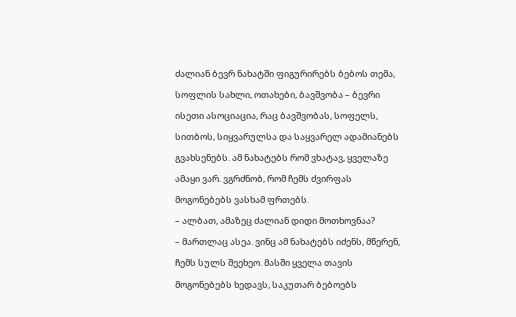ძალიან ბევრ ნახატში ფიგურირებს ბებოს თემა, სოფლის სახლი, ოთახები, ბავშვობა – ბევრი ისეთი ასოციაცია, რაც ბავშვობას, სოფელს, სითბოს, სიყვარულსა და საყვარელ ადამიანებს გვახსენებს. ამ ნახატებს რომ ვხატავ, ყველაზე ამაყი ვარ. ვგრძნობ, რომ ჩემს ძვირფას მოგონებებს ვასხამ ფრთებს.
– ალბათ, ამაზეც ძალიან დიდი მოთხოვნაა?
– მართლაც ასეა. ვინც ამ ნახატებს იძენს, მწერენ, ჩემს სულს შეეხეო. მასში ყველა თავის მოგონებებს ხედავს, საკუთარ ბებოებს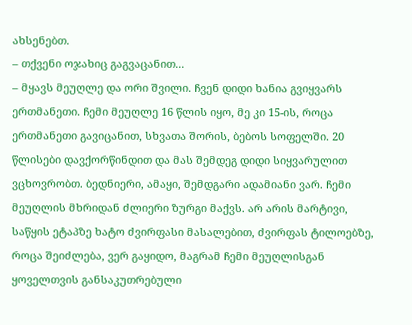ახსენებთ.
– თქვენი ოჯახიც გაგვაცანით...
– მყავს მეუღლე და ორი შვილი. ჩვენ დიდი ხანია გვიყვარს ერთმანეთი. ჩემი მეუღლე 16 წლის იყო, მე კი 15-ის, როცა ერთმანეთი გავიცანით, სხვათა შორის, ბებოს სოფელში. 20 წლისები დავქორწინდით და მას შემდეგ დიდი სიყვარულით ვცხოვრობთ. ბედნიერი, ამაყი, შემდგარი ადამიანი ვარ. ჩემი მეუღლის მხრიდან ძლიერი ზურგი მაქვს. არ არის მარტივი, საწყის ეტაპზე ხატო ძვირფასი მასალებით, ძვირფას ტილოებზე, როცა შეიძლება, ვერ გაყიდო, მაგრამ ჩემი მეუღლისგან ყოველთვის განსაკუთრებული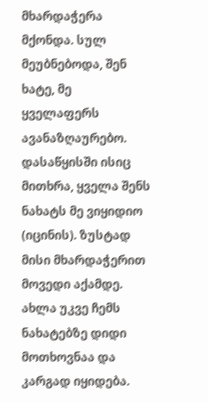მხარდაჭერა მქონდა. სულ მეუბნებოდა, შენ ხატე, მე ყველაფერს ავანაზღაურებო. დასაწყისში ისიც მითხრა, ყველა შენს ნახატს მე ვიყიდიო (იცინის). ზუსტად მისი მხარდაჭერით მოვედი აქამდე. ახლა უკვე ჩემს ნახატებზე დიდი მოთხოვნაა და კარგად იყიდება.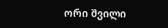ორი შვილი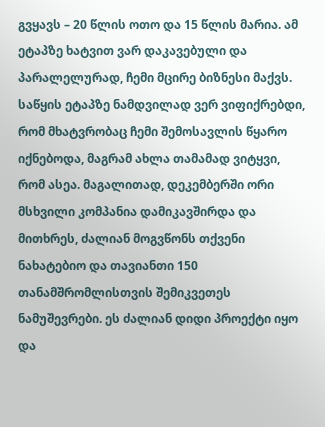გვყავს – 20 წლის ოთო და 15 წლის მარია. ამ ეტაპზე ხატვით ვარ დაკავებული და პარალელურად, ჩემი მცირე ბიზნესი მაქვს. საწყის ეტაპზე ნამდვილად ვერ ვიფიქრებდი, რომ მხატვრობაც ჩემი შემოსავლის წყარო იქნებოდა, მაგრამ ახლა თამამად ვიტყვი, რომ ასეა. მაგალითად, დეკემბერში ორი მსხვილი კომპანია დამიკავშირდა და მითხრეს, ძალიან მოგვწონს თქვენი ნახატებიო და თავიანთი 150 თანამშრომლისთვის შემიკვეთეს ნამუშევრები. ეს ძალიან დიდი პროექტი იყო და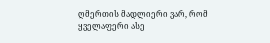ღმერთის მადლიერი ვარ, რომ ყველაფერი ასე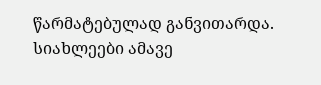წარმატებულად განვითარდა.
სიახლეები ამავე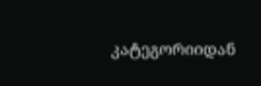კატეგორიიდან